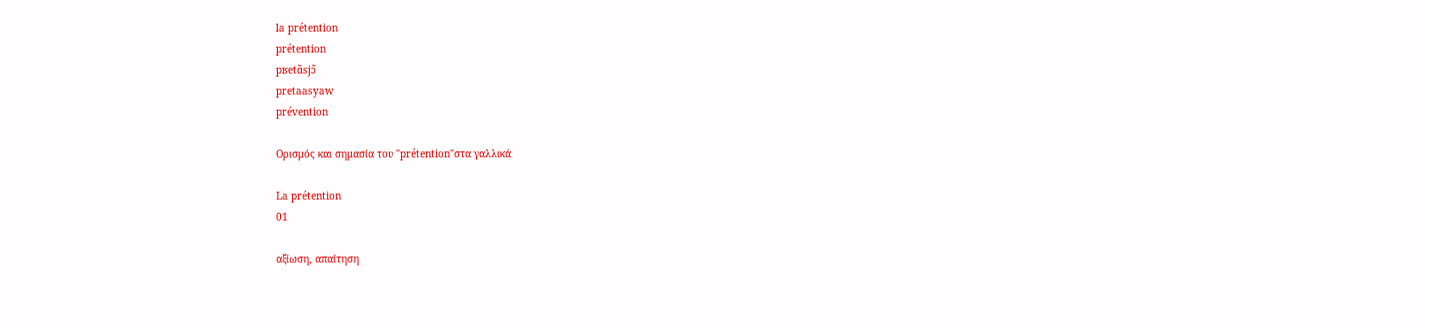la prétention
prétention
pʁetɑ̃sjɔ̃
pretaasyaw
prévention

Ορισμός και σημασία του "prétention"στα γαλλικά

La prétention
01

αξίωση, απαίτηση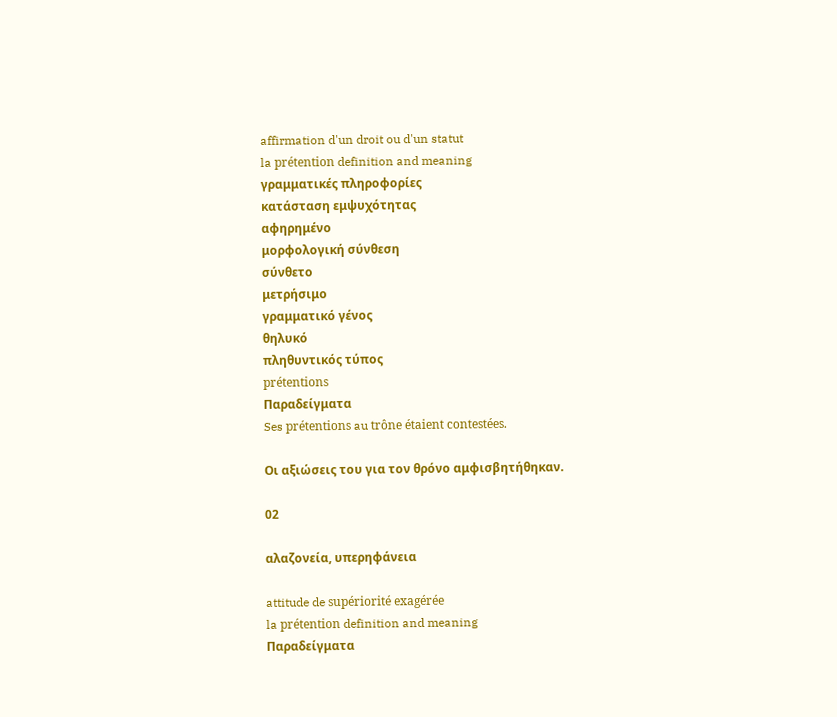affirmation d'un droit ou d'un statut
la prétention definition and meaning
γραμματικές πληροφορίες
κατάσταση εμψυχότητας
αφηρημένο
μορφολογική σύνθεση
σύνθετο
μετρήσιμο
γραμματικό γένος
θηλυκό
πληθυντικός τύπος
prétentions
Παραδείγματα
Ses prétentions au trône étaient contestées.

Οι αξιώσεις του για τον θρόνο αμφισβητήθηκαν.

02

αλαζονεία, υπερηφάνεια

attitude de supériorité exagérée
la prétention definition and meaning
Παραδείγματα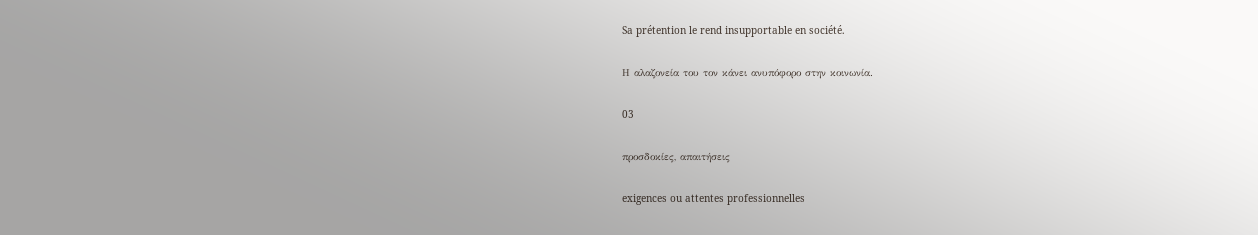Sa prétention le rend insupportable en société.

Η αλαζονεία του τον κάνει ανυπόφορο στην κοινωνία.

03

προσδοκίες, απαιτήσεις

exigences ou attentes professionnelles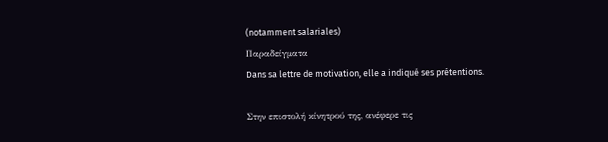(notamment salariales)
Παραδείγματα
Dans sa lettre de motivation, elle a indiqué ses prétentions.

Στην επιστολή κίνητρού της, ανέφερε τις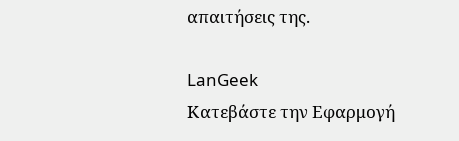απαιτήσεις της.

LanGeek
Κατεβάστε την Εφαρμογή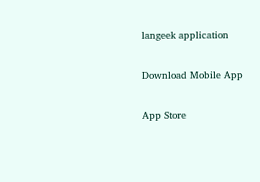langeek application

Download Mobile App

App Store